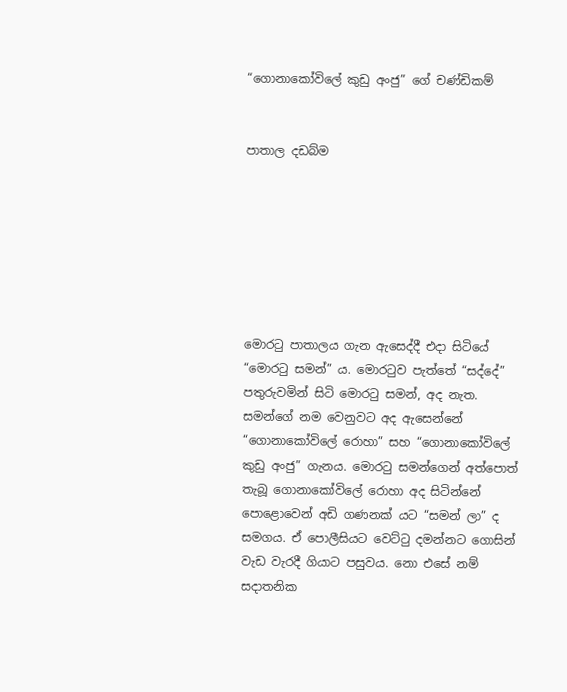“ගොනාකෝවිලේ කුඩු අංජු” ගේ චණ්ඩිකම්


පාතාල දඩබ්ම







මොරටු පාතාලය ගැන ඇසෙද්දී එදා සිටියේ “මොරටු සමන්” ය. මොරටුව පැත්තේ “සද්දේ” පතුරුවමින් සිටි මොරටු සමන්, අද නැත. සමන්ගේ නම වෙනුවට අද ඇසෙන්නේ “ගොනාකෝවිලේ රොහා” සහ “ගොනාකෝවිලේ කුඩු අංජු” ගැනය. මොරටු සමන්ගෙන් අත්පොත් තැබූ ගොනාකෝවිලේ රොහා අද සිටින්නේ පොළොවෙන් අඩි ගණනක් යට “සමන් ලා” ද සමගය. ඒ පොලීසියට වෙට්ටු දමන්නට ගොසින් වැඩ වැරදී ගියාට පසුවය. නො එසේ නම් සදාතනික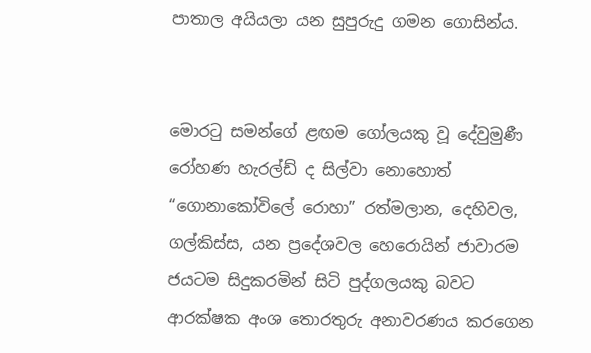පාතාල අයියලා යන සුපුරුදු ගමන ගොසින්ය.


මොරටු සමන්ගේ ළඟම ගෝලයකු වූ දේවුමුණී රෝහණ හැරල්ඩ් ද සිල්වා නොහොත් “ගොනාකෝවිලේ රොහා” රත්මලාන, දෙහිවල, ගල්කිස්ස, යන ප්‍රදේශවල හෙරොයින් ජාවාරම ජයටම සිදුකරමින් සිටි පුද්ගලයකු බවට ආරක්ෂක අංශ තොරතුරු අනාවරණය කරගෙන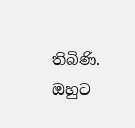තිබිණි. ඔහුට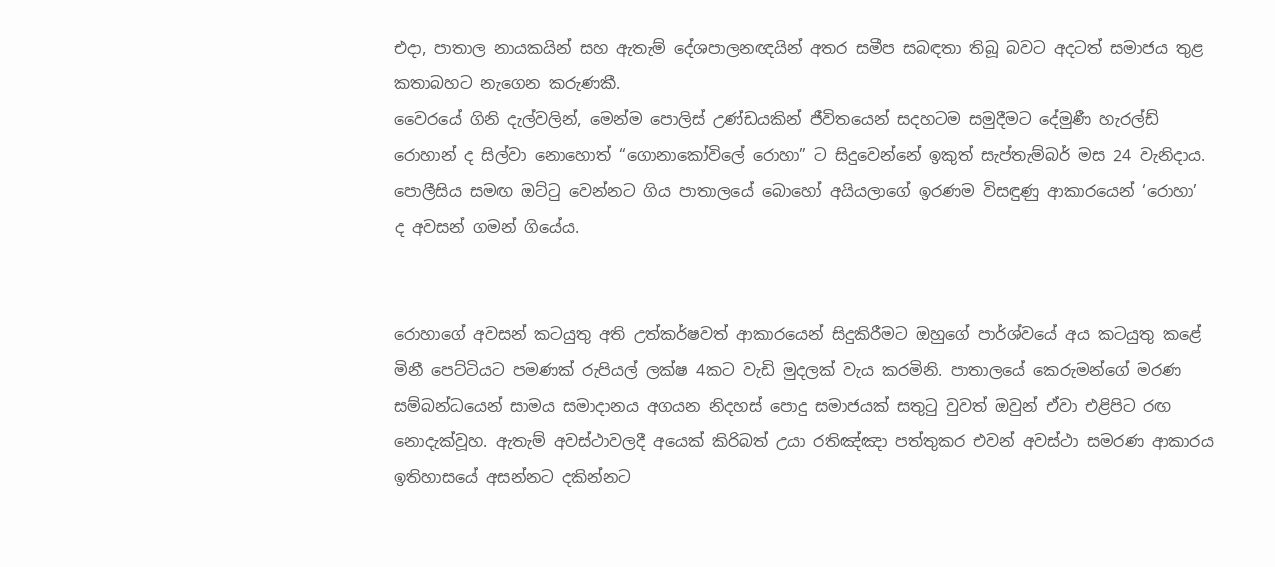එදා, පාතාල නායකයින් සහ ඇතැම් දේශපාලනඥයින් අතර සමීප සබඳතා තිබූ බවට අදටත් සමාජය තුළ කතාබහට නැගෙන කරුණකී.
වෛරයේ ගිනි දැල්වලින්, මෙන්ම පොලිස් උණ්ඩයකින් ජීවිතයෙන් සදහටම සමුදීමට දේමුණී හැරල්ඩ් රොහාන් ද සිල්වා නොහොත් “ගොනාකෝවිලේ රොහා” ට සිදුවෙන්නේ ඉකුත් සැප්තැම්බර් මස 24 වැනිදාය. පොලීසිය සමඟ ඔට්ටු වෙන්නට ගිය පාතාලයේ බොහෝ අයියලාගේ ඉරණම විසඳුණු ආකාරයෙන් ‘රොහා’ ද අවසන් ගමන් ගියේය.


රොහාගේ අවසන් කටයුතු අති උත්කර්ෂවත් ආකාරයෙන් සිදුකිරීමට ඔහුගේ පාර්ශ්වයේ අය කටයුතු කළේ මිනී පෙට්ටියට පමණක් රුපියල් ලක්ෂ 4කට වැඩි මුදලක් වැය කරමිනි. පාතාලයේ කෙරුමන්ගේ මරණ සම්බන්ධයෙන් සාමය සමාදානය අගයන නිදහස් පොදු සමාජයක් සතුටු වුවත් ඔවුන් ඒවා එළිපිට රඟ නොදැක්වූහ. ඇතැම් අවස්ථාවලදී අයෙක් කිරිබත් උයා රතිඤ්ඤා පත්තුකර එවන් අවස්ථා සමරණ ආකාරය ඉතිහාසයේ අසන්නට දකින්නට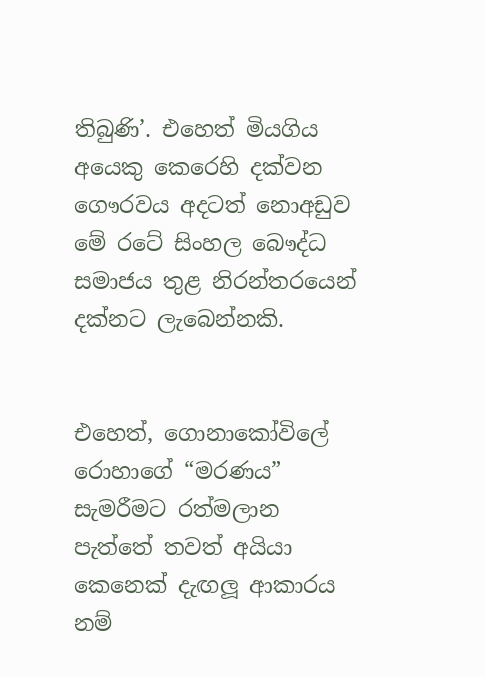තිබුණි’. එහෙත් මියගිය අයෙකු කෙරෙහි දක්වන ගෞරවය අදටත් නොඅඩුව මේ රටේ සිංහල බෞද්ධ සමාජය තුළ නිරන්තරයෙන් දක්නට ලැබෙන්නකි.


එහෙත්, ගොනාකෝවිලේ රොහාගේ “මරණය” සැමරීමට රත්මලාන පැත්තේ තවත් අයියා කෙනෙක් දැඟලූ ආකාරය නම්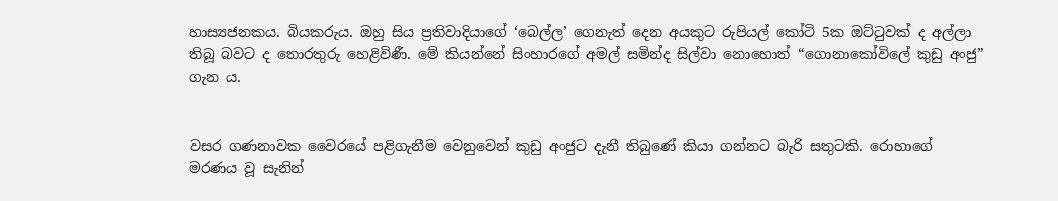හාස්‍යජනකය. බියකරුය. ඔහු සිය ප්‍රතිවාදියාගේ ‘බෙල්ල’ ගෙනැත් දෙන අයකුට රුපියල් කෝටි 5ක ඔට්ටුවක් ද අල්ලා තිබූ බවට ද තොරතුරු හෙළිවිණී. මේ කියන්නේ සිංහාරගේ අමල් සමින්ද සිල්වා නොහොත් “ගොනාකෝවිලේ කුඩු අංජු” ගැන ය.


වසර ගණනාවක වෛරයේ පළිගැනීම වෙනුවෙන් කුඩු අංජුට දැනී තිබුණේ කියා ගන්නට බැරි සතුටකි. රොහාගේ මරණය වූ සැනින්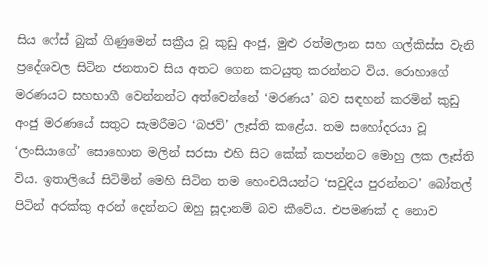සිය ෆේස් බුක් ගිණුමෙන් සක්‍රීය වූ කුඩු අංජු, මුළු රත්මලාන සහ ගල්කිස්ස වැනි ප්‍රදේශවල සිටින ජනතාව සිය අතට ගෙන කටයුතු කරන්නට විය. රොහාගේ මරණයට සහභාගී වෙන්නන්ට අත්වෙන්නේ ‘මරණය’ බව සඳහන් කරමින් කුඩු අංජු මරණයේ සතුට සැමරීමට ‘බජව්’ ලෑස්ති කළේය. තම සහෝදරයා වූ ‘ලංසියාගේ’ සොහොන මලින් සරසා එහි සිට කේක් කපන්නට මොහු ලක ලෑස්ති විය. ඉතාලියේ සිටිමින් මෙහි සිටින තම හෙංචයියන්ට ‘සවුදිය පුරන්නට’ බෝතල් පිටින් අරක්කු අරන් දෙන්නට ඔහු සූදානම් බව කීවේය. එපමණක් ද නොව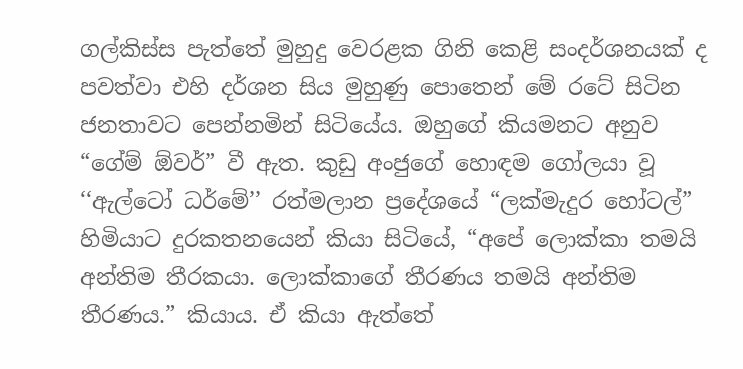ගල්කිස්ස පැත්තේ මුහුදු වෙරළක ගිනි කෙළි සංදර්ශනයක් ද පවත්වා එහි දර්ශන සිය මුහුණු පොතෙන් මේ රටේ සිටින ජනතාවට පෙන්නමින් සිටියේය. ඔහුගේ කියමනට අනුව “ගේම් ඕවර්” වී ඇත. කුඩු අංජුගේ හොඳම ගෝලයා වූ ‘‘ඇල්ටෝ ධර්මේ’’ රත්මලාන ප්‍රදේශයේ “ලක්මැදුර හෝටල්” හිමියාට දුරකතනයෙන් කියා සිටියේ, “අපේ ලොක්කා තමයි අන්තිම තීරකයා. ලොක්කාගේ තීරණය තමයි අන්තිම තීරණය.” කියාය. ඒ කියා ඇත්තේ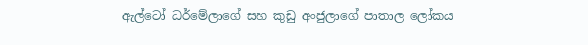ඇල්ටෝ ධර්මේලාගේ සහ කුඩු අංජුලාගේ පාතාල ලෝකය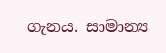ගැනය. සාමාන්‍ය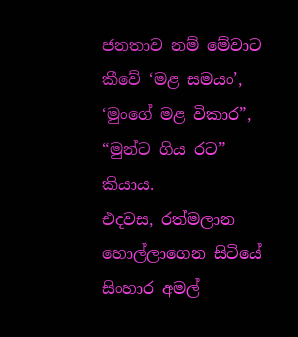ජනතාව නම් මේවාට කීවේ ‘මළ සමයං’, ‘මුංගේ මළ විකාර”, “මුන්ට ගිය රට” කියාය.
එදවස, රත්මලාන හොල්ලාගෙන සිටියේ සිංහාර අමල්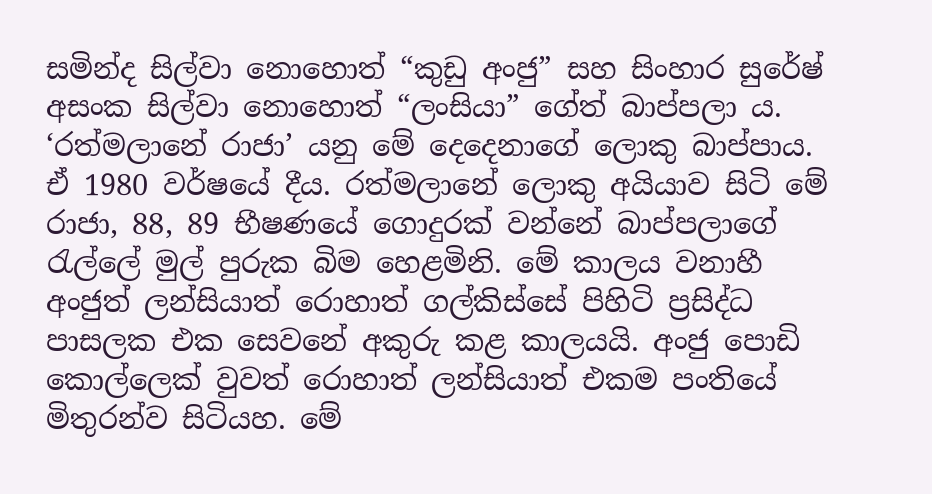සමින්ද සිල්වා නොහොත් “කුඩු අංජු” සහ සිංහාර සුරේෂ් අසංක සිල්වා නොහොත් “ලංසියා” ගේත් බාප්පලා ය. ‘රත්මලානේ රාජා’ යනු මේ දෙදෙනාගේ ලොකු බාප්පාය. ඒ 1980 වර්ෂයේ දීය. රත්මලානේ ලොකු අයියාව සිටි මේ රාජා, 88, 89 භීෂණයේ ගොදුරක් වන්නේ බාප්පලාගේ රැල්ලේ මුල් පුරුක බිම හෙළමිනි. මේ කාලය වනාහී අංජුත් ලන්සියාත් රොහාත් ගල්කිස්සේ පිහිටි ප්‍රසිද්ධ පාසලක එක සෙවනේ අකුරු කළ කාලයයි. අංජු පොඩි කොල්ලෙක් වුවත් රොහාත් ලන්සියාත් එකම පංතියේ මිතුරන්ව සිටියහ. මේ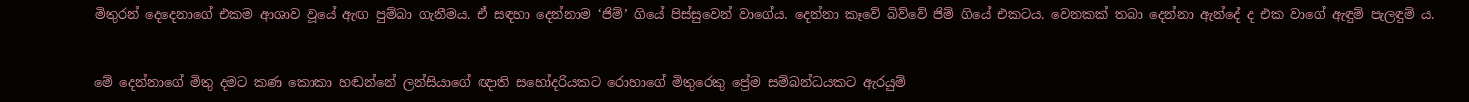මිතුරන් දෙදෙනාගේ එකම ආශාව වූයේ ඇඟ පුම්බා ගැනීමය. ඒ සඳහා දෙන්නාම ‘ජිම්’ ගියේ පිස්සුවෙන් වාගේය. දෙන්නා කෑවේ බිව්වේ ජිම් ගියේ එකටය. වෙනකක් තබා දෙන්නා ඇන්දේ ද එක වාගේ ඇඳුම් පැලඳුම් ය.


මේ දෙන්නාගේ මිතු දමට කණ කොකා හඬන්නේ ලන්සියාගේ ඥාති සහෝදරියකට රොහාගේ මිතුරෙකු ප්‍රේම සම්බන්ධයකට ඇරයුම්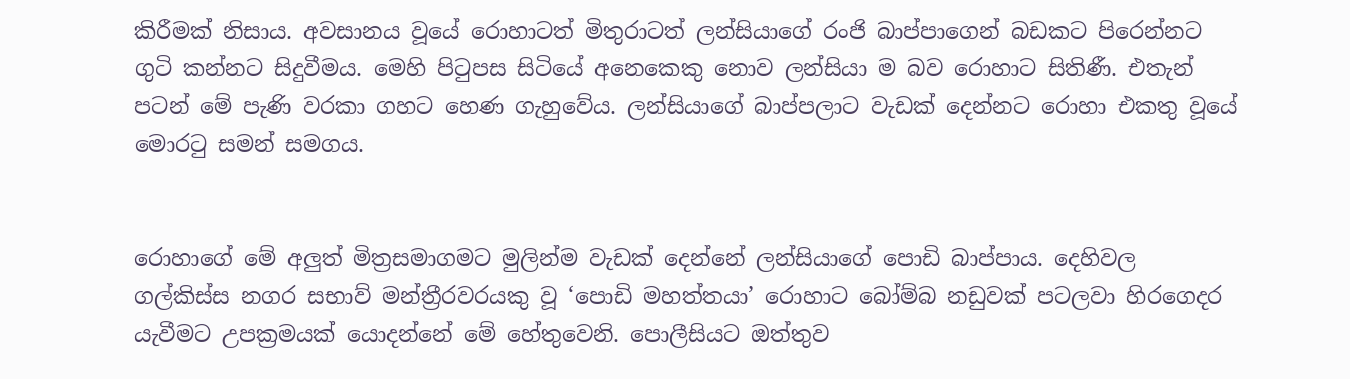කිරීමක් නිසාය. අවසානය වූයේ රොහාටත් මිතුරාටත් ලන්සියාගේ රංජි බාප්පාගෙන් බඩකට පිරෙන්නට ගුටි කන්නට සිදුවීමය. මෙහි පිටුපස සිටියේ අනෙකෙකු නොව ලන්සියා ම බව රොහාට සිතිණී. එතැන් පටන් මේ පැණි වරකා ගහට හෙණ ගැහුවේය. ලන්සියාගේ බාප්පලාට වැඩක් දෙන්නට රොහා එකතු වූයේ මොරටු සමන් සමගය.


රොහාගේ මේ අලුත් මිත්‍රසමාගමට මුලින්ම වැඩක් දෙන්නේ ලන්සියාගේ පොඩි බාප්පාය. දෙහිවල ගල්කිස්ස නගර සභාව් මන්ත්‍රීරවරයකු වූ ‘පොඩි මහත්තයා’ රොහාට බෝම්බ නඩුවක් පටලවා හිරගෙදර යැවීමට උපක්‍රමයක් යොදන්නේ මේ හේතුවෙනි. පොලීසියට ඔත්තුව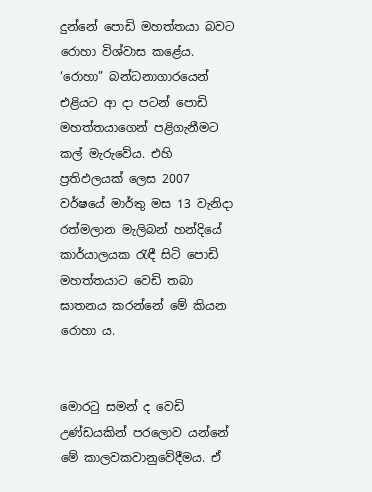දුන්නේ පොඩි මහත්තයා බවට රොහා විශ්වාස කළේය. ‘රොහා” බන්ධනාගාරයෙන් එළියට ආ දා පටන් පොඩි මහත්තයාගෙන් පළිගැනීමට කල් මැරුවේය. එහි ප්‍රතිඵලයක් ලෙස 2007 වර්ෂයේ මාර්තු මස 13 වැනිදා රත්මලාන මැලිබන් හන්දියේ කාර්යාලයක රැඳී සිටි පොඩි මහත්තයාට වෙඩි තබා ඝාතනය කරන්නේ මේ කියන රොහා ය.


මොරටු සමන් ද වෙඩි උණ්ඩයකින් පරලොව යන්නේ මේ කාලවකවානුවේදීමය. ඒ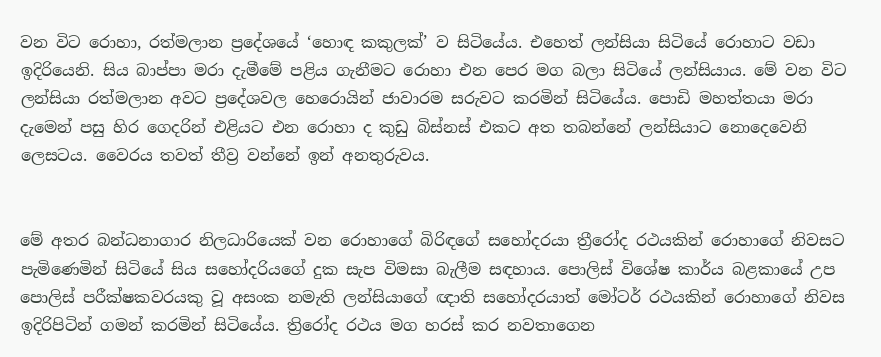වන විට රොහා, රත්මලාන ප්‍රදේශයේ ‘හොඳ කකුලක්’ ව සිටියේය. එහෙත් ලන්සියා සිටියේ රොහාට වඩා ඉදිරියෙනි. සිය බාප්පා මරා දැමීමේ පළිය ගැනීමට රොහා එන පෙර මග බලා සිටියේ ලන්සියාය. මේ වන විට ලන්සියා රත්මලාන අවට ප්‍රදේශවල හෙරොයින් ජාවාරම සරුවට කරමින් සිටියේය. පොඩි මහත්තයා මරා දැමෙන් පසු හිර ගෙදරින් එළියට එන රොහා ද කුඩු බිස්නස් එකට අත තබන්නේ ලන්සියාට නොදෙවෙනි ලෙසටය. වෛරය තවත් තීව්‍ර වන්නේ ඉන් අනතුරුවය.


මේ අතර බන්ධනාගාර නිලධාරියෙක් වන රොහාගේ බිරිඳගේ සහෝදරයා ත්‍රීරෝද රථයකින් රොහාගේ නිවසට පැමිණෙමින් සිටියේ සිය සහෝදරියගේ දුක සැප විමසා බැලීම සඳහාය. පොලිස් විශේෂ කාර්ය බළකායේ උප පොලිස් පරීක්ෂකවරයකු වූ අසංක නමැති ලන්සියාගේ ඥාති සහෝදරයාත් මෝටර් රථයකින් රොහාගේ නිවස ඉදිරිපිටින් ගමන් කරමින් සිටියේය. ත්‍රිරෝද රථය මග හරස් කර නවතාගෙන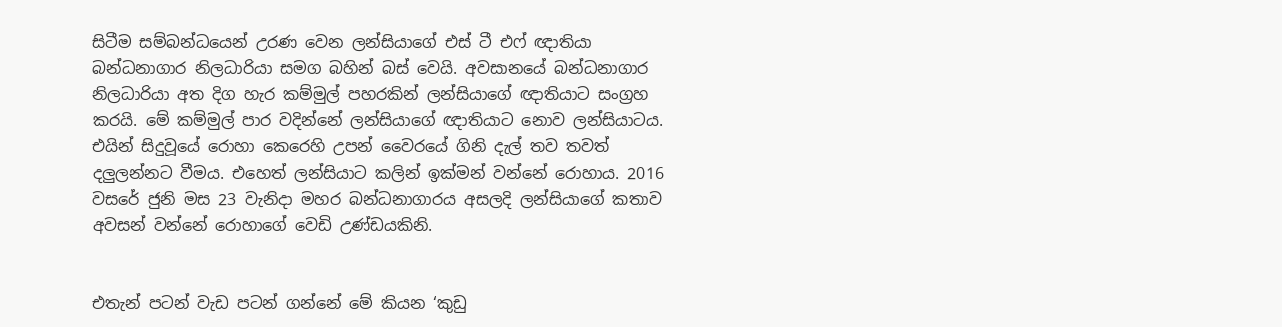සිටීම සම්බන්ධයෙන් උරණ වෙන ලන්සියාගේ එස් ටී එෆ් ඥාතියා බන්ධනාගාර නිලධාරියා සමග බහින් බස් වෙයි. අවසානයේ බන්ධනාගාර නිලධාරියා අත දිග හැර කම්මුල් පහරකින් ලන්සියාගේ ඥාතියාට සංග්‍රහ කරයි. මේ කම්මුල් පාර වදින්නේ ලන්සියාගේ ඥාතියාට නොව ලන්සියාටය. එයින් සිදුවූයේ රොහා කෙරෙහි උපන් වෛරයේ ගිනි දැල් තව තවත් දලුලන්නට වීමය. එහෙත් ලන්සියාට කලින් ඉක්මන් වන්නේ රොහාය. 2016 වසරේ ජුනි මස 23 වැනිදා මහර බන්ධනාගාරය අසලදි ලන්සියාගේ කතාව අවසන් වන්නේ රොහාගේ වෙඩි උණ්ඩයකිනි.


එතැන් පටන් වැඩ පටන් ගන්නේ මේ කියන ‘කුඩු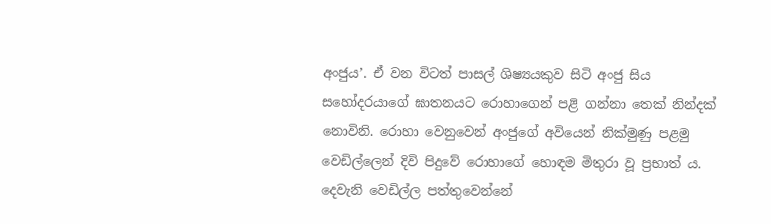අංජුය’. ඒ වන විටත් පාසල් ශිෂ්‍යයකුව සිටි අංජු සිය සහෝදරයාගේ ඝාතනයට රොහාගෙන් පළි ගන්නා තෙක් නින්දක් නොවිනි. රොහා වෙනුවෙන් අංජුගේ අවියෙන් නික්මුණු පළමු වෙඩිල්ලෙන් දිවි පිදුවේ රොහාගේ හොඳම මිතුරා වූ ප්‍රභාත් ය. දෙවැනි වෙඩිල්ල පත්තුවෙන්නේ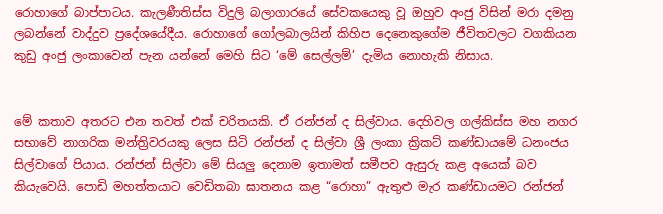රොහාගේ බාප්පාටය. කැලණීතිස්ස විදුලි බලාගාරයේ සේවකයෙකු වූ ඔහුව අංජු විසින් මරා දමනු ලබන්නේ වාද්දුව ප්‍රදේශයේදීය. රොහාගේ ගෝලබාලයින් කිහිප දෙනෙකුගේම ජීවිතවලට වගකියන කුඩු අංජු ලංකාවෙන් පැන යන්නේ මෙහි සිට ‘මේ සෙල්ලම්’ දැමිය නොහැකි නිසාය.


මේ කතාව අතරට එන තවත් එක් චරිතයකි. ඒ රන්ජන් ද සිල්වාය. දෙහිවල ගල්කිස්ස මහ නගර සභාවේ නාගරික මන්ත්‍රිවරයකු ලෙස සිටි රන්ජන් ද සිල්වා ශ්‍රී ලංකා ක්‍රිකට් කණ්ඩායමේ ධනංජය සිල්වාගේ පියාය. රන්ජන් සිල්වා මේ සියලු දෙනාම ඉතාමත් සමීපව ඇසුරු කළ අයෙක් බව කියැවෙයි. පොඩි මහත්තයාට වෙඩිතබා ඝාතනය කළ “රොහා” ඇතුළු මැර කණ්ඩායමට රන්ජන්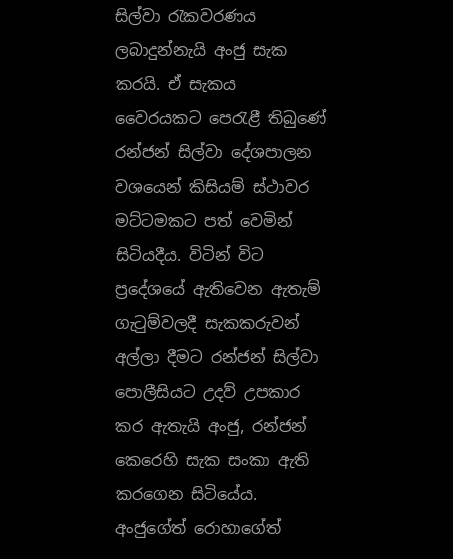සිල්වා රැකවරණය ලබාදුන්නැයි අංජු සැක කරයි. ඒ සැකය වෛරයකට පෙරැළී තිබුණේ රන්ජන් සිල්වා දේශපාලන වශයෙන් කිසියම් ස්ථාවර මට්ටමකට පත් වෙමින් සිටියදීය. විටින් විට ප්‍රදේශයේ ඇතිවෙන ඇතැම් ගැටුම්වලදී සැකකරුවන් අල්ලා දීමට රන්ජන් සිල්වා පොලීසියට උදව් උපකාර කර ඇතැයි අංජු, රන්ජන් කෙරෙහි සැක සංකා ඇති කරගෙන සිටියේය. අංජුගේත් රොහාගේත්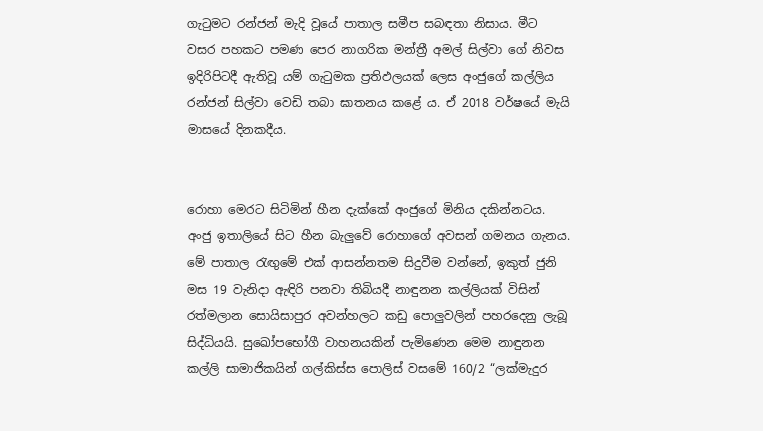ගැටුමට රන්ජන් මැදි වූයේ පාතාල සමීප සබඳතා නිසාය. මීට වසර පහකට පමණ පෙර නාගරික මන්ත්‍රී අමල් සිල්වා ගේ නිවස ඉදිරිපිටදී ඇතිවූ යම් ගැටුමක ප්‍රතිඵලයක් ලෙස අංජුගේ කල්ලිය රන්ජන් සිල්වා වෙඩි තබා ඝාතනය කළේ ය. ඒ 2018 වර්ෂයේ මැයි මාසයේ දිනකදීය.


රොහා මෙරට සිටිමින් හීන දැක්කේ අංජුගේ මිනිය දකින්නටය. අංජු ඉතාලියේ සිට හීන බැලුවේ රොහාගේ අවසන් ගමනය ගැනය. මේ පාතාල රැඟුමේ එක් ආසන්නතම සිදුවීම වන්නේ, ඉකුත් ජුනි මස 19 වැනිදා ඇඳිරි පනවා තිබියදී නාඳුනන කල්ලියක් විසින් රත්මලාන සොයිසාපුර අවන්හලට කඩු පොලුවලින් පහරදෙනු ලැබූ සිද්ධියයි. සුඛෝපභෝගී වාහනයකින් පැමිණෙන මෙම නාඳුනන කල්ලි සාමාජිකයින් ගල්කිස්ස පොලිස් වසමේ 160/2 “ලක්මැදුර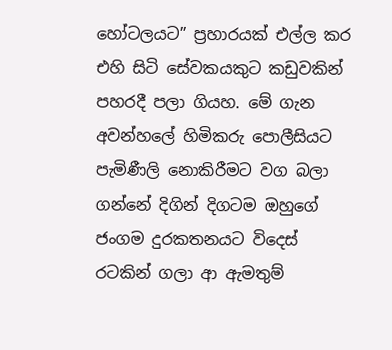හෝටලයට” ප්‍රහාරයක් එල්ල කර එහි සිටි සේවකයකුට කඩුවකින් පහරදී පලා ගියහ. මේ ගැන අවන්හලේ හිමිකරු පොලීසියට පැමිණීලි නොකිරීමට වග බලා ගන්නේ දිගින් දිගටම ඔහුගේ ජංගම දුරකතනයට විදෙස් රටකින් ගලා ආ ඇමතුම්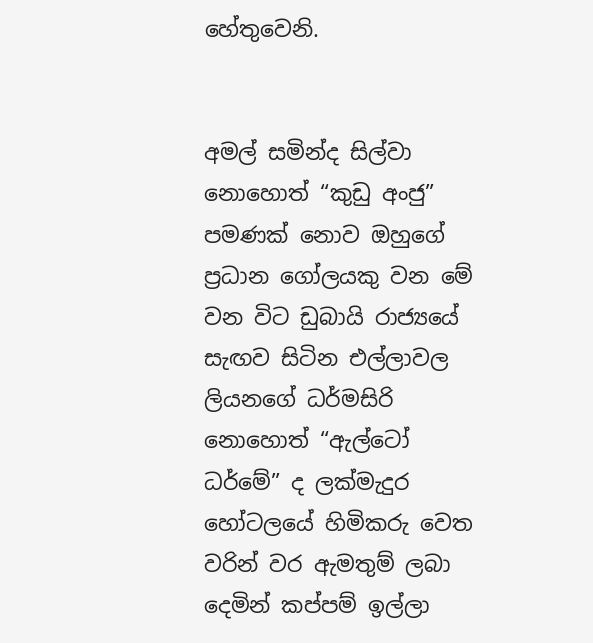හේතුවෙනි.


අමල් සමින්ද සිල්වා නොහොත් “කුඩු අංජු” පමණක් නොව ඔහුගේ ප්‍රධාන ගෝලයකු වන මේ වන විට ඩුබායි රාජ්‍යයේ සැඟව සිටින එල්ලාවල ලියනගේ ධර්මසිරි නොහොත් “ඇල්ටෝ ධර්මේ” ද ලක්මැදුර හෝටලයේ හිමිකරු වෙත වරින් වර ඇමතුම් ලබා දෙමින් කප්පම් ඉල්ලා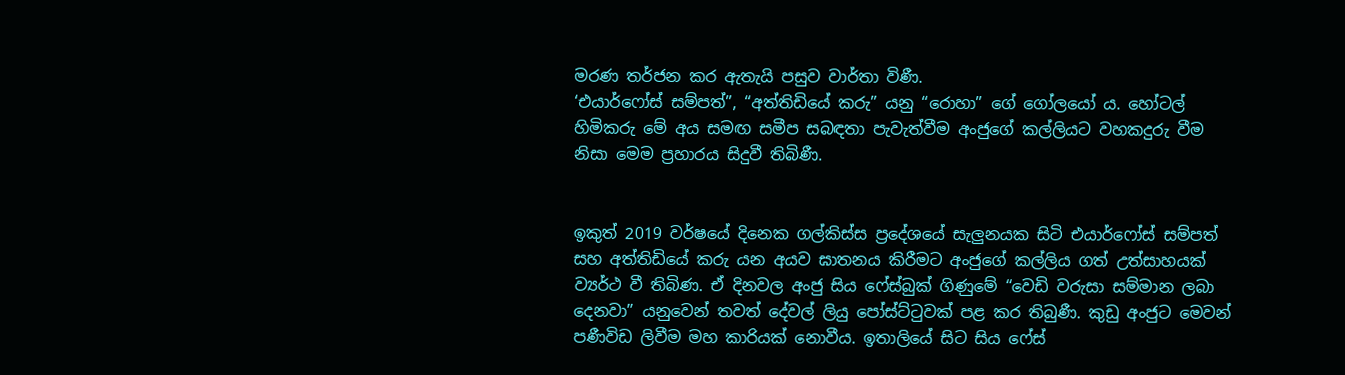මරණ තර්ජන කර ඇතැයි පසුව වාර්තා විණී.
‘එයාර්ෆෝස් සම්පත්”, “අත්තිඩියේ කරු” යනු “රොහා” ගේ ගෝලයෝ ය. හෝටල් හිමිකරු මේ අය සමඟ සමීප සබඳතා පැවැත්වීම අංජුගේ කල්ලියට වහකදුරු වීම නිසා මෙම ප්‍රහාරය සිදුවී තිබිණී.


ඉකුත් 2019 වර්ෂයේ දිනෙක ගල්කිස්ස ප්‍රදේශයේ සැලුනයක සිටි එයාර්ෆෝස් සම්පත් සහ අත්තිඩියේ කරු යන අයව ඝාතනය කිරීමට අංජුගේ කල්ලිය ගත් උත්සාහයක් ව්‍යර්ථ වී තිබිණ. ඒ දිනවල අංජු සිය ෆේස්බුක් ගිණුමේ “වෙඩි වරුසා සම්මාන ලබා දෙනවා” යනුවෙන් තවත් දේවල් ලියු පෝස්ට්ටුවක් පළ කර තිබුණී. කුඩු අංජුට මෙවන් පණීවිඩ ලිවීම මහ කාරියක් නොවීය. ඉතාලියේ සිට සිය ෆේස්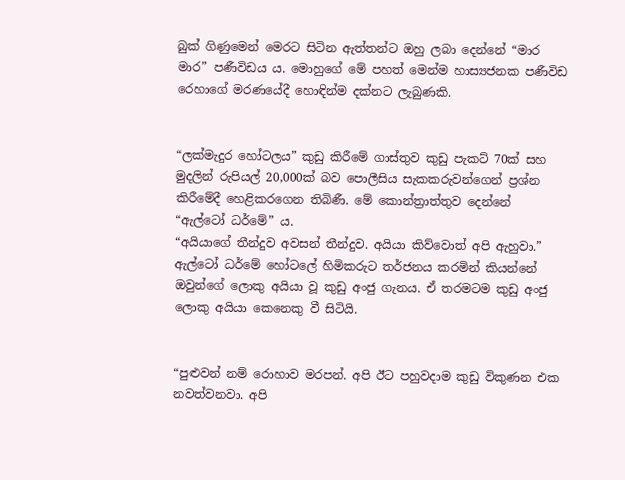බුක් ගිණුමෙන් මෙරට සිටින ඇත්තන්ට ඔහු ලබා දෙන්නේ “මාර මාර” පණීවිඩය ය. මොහුගේ මේ පහත් මෙන්ම හාස්‍යජනක පණීවිඩ රෙහාගේ මරණයේදී හොඳින්ම දක්නට ලැබුණකි.


“ලක්මැදුර හෝටලය” කුඩු කිරීමේ ගාස්තුව කුඩු පැකට් 70ක් සහ මුදලින් රුපියල් 20,000ක් බව පොලීසිය සැකකරුවන්ගෙන් ප්‍රශ්න කිරීමේදී හෙළිකරගෙන තිබිණී. මේ කොන්ත්‍රාත්තුව දෙන්නේ “ඇල්ටෝ ධර්මේ” ය.
“අයියාගේ තීන්දුව අවසන් තීන්දුව. අයියා කිව්වොත් අපි ඇහුවා.” ඇල්ටෝ ධර්මේ හෝටලේ හිමිකරුට තර්ජනය කරමින් කියන්නේ ඔවුන්ගේ ලොකු අයියා වූ කුඩු අංජු ගැනය. ඒ තරමටම කුඩු අංජු ලොකු අයියා කෙනෙකු වී සිටියි.


“පුළුවන් නම් රොහාව මරපන්. අපි ඊට පහුවදාම කුඩු විකුණන එක නවත්වනවා. අපි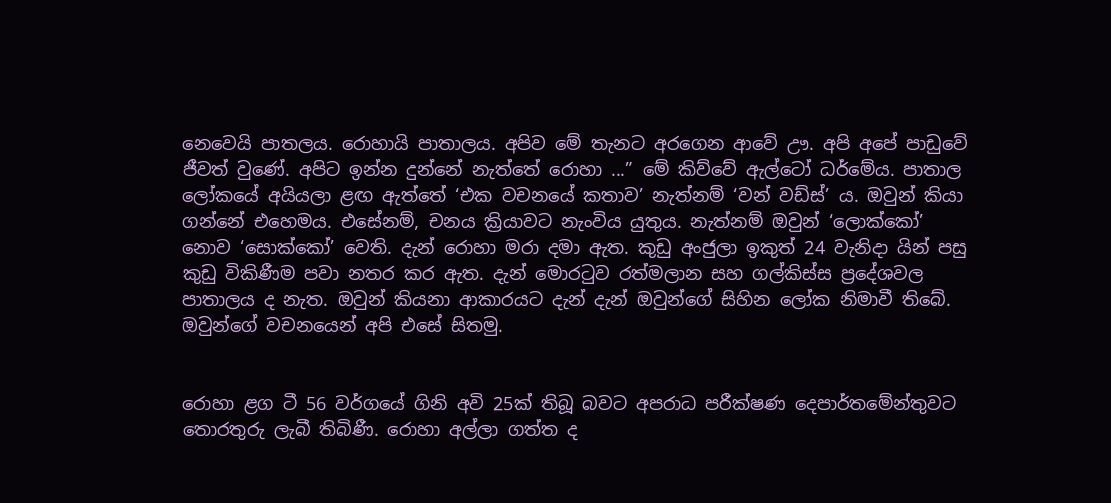නෙවෙයි පාතලය. රොහායි පාතාලය. අපිව මේ තැනට අරගෙන ආවේ ඌ. අපි අපේ පාඩුවේ ජීවත් වුණේ. අපිට ඉන්න දුන්නේ නැත්තේ රොහා ...” මේ කිව්වේ ඇල්ටෝ ධර්මේය. පාතාල ලෝකයේ අයියලා ළඟ ඇත්තේ ‘එක වචනයේ කතාව’ නැත්නම් ‘වන් වඩ්ස්’ ය. ඔවුන් කියා ගන්නේ එහෙමය. එසේනම්, චනය ක්‍රියාවට නැංවිය යුතුය. නැත්නම් ඔවුන් ‘ලොක්කෝ’ නොව ‘සොක්කෝ’ වෙති. දැන් රොහා මරා දමා ඇත. කුඩු අංජුලා ඉකුත් 24 වැනිදා යින් පසු කුඩු විකිණීම පවා නතර කර ඇත. දැන් මොරටුව රත්මලාන සහ ගල්කිස්ස ප්‍රදේශවල පාතාලය ද නැත. ඔවුන් කියනා ආකාරයට දැන් දැන් ඔවුන්ගේ සිහින ලෝක නිමාවී තිබේ. ඔවුන්ගේ වචනයෙන් අපි එසේ සිතමු.


රොහා ළග ටී 56 වර්ගයේ ගිනි අවි 25ක් තිබූ බවට අපරාධ පරීක්ෂණ දෙපාර්තමේන්තුවට තොරතුරු ලැබී තිබිණී. රොහා අල්ලා ගත්ත ද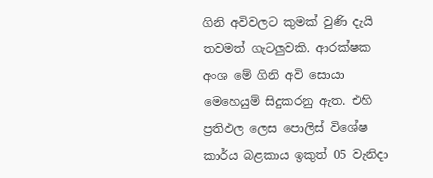ගිනි අවිවලට කුමක් වුණි දැයි තවමත් ගැටලුවකි. ආරක්ෂක අංශ මේ ගිනි අවි සොයා මෙහෙයුම් සිදුකරනු ඇත. එහි ප්‍රතිඵල ලෙස පොලිස් විශේෂ කාර්ය බළකාය ඉකුත් 05 වැනිදා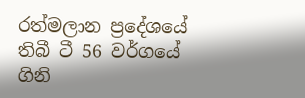රත්මලාන ප්‍රදේශයේ තිබී ටී 56 වර්ගයේ ගිනි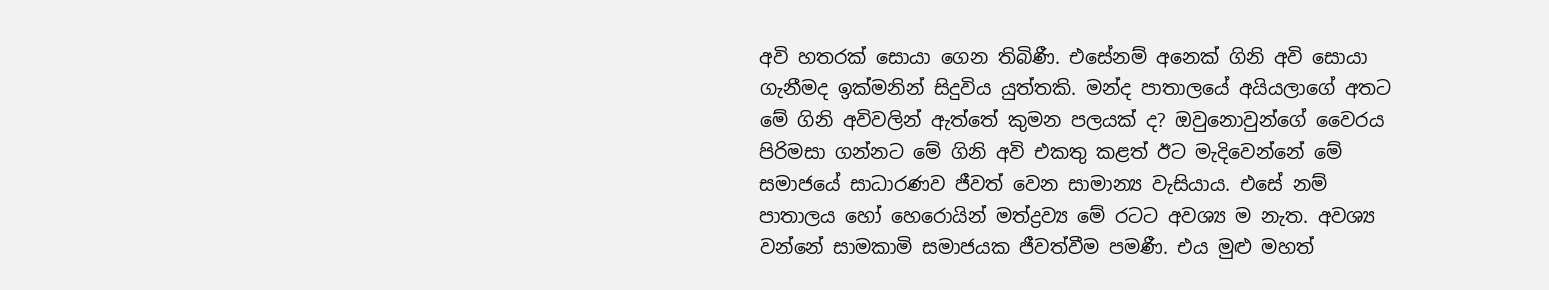අවි හතරක් සොයා ගෙන තිබිණී. එසේනම් අනෙක් ගිනි අවි සොයා ගැනීමද ඉක්මනින් සිදුවිය යුත්තකි. මන්ද පාතාලයේ අයියලාගේ අතට මේ ගිනි අවිවලින් ඇත්තේ කුමන පලයක් ද? ඔවුනොවුන්ගේ වෛරය පිරිමසා ගන්නට මේ ගිනි අවි එකතු කළත් ඊට මැදිවෙන්නේ මේ සමාජයේ සාධාරණව ජීවත් වෙන සාමාන්‍ය වැසියාය. එසේ නම් පාතාලය හෝ හෙරොයින් මත්ද්‍රව්‍ය මේ රටට අවශ්‍ය ම නැත. අවශ්‍ය වන්නේ සාමකාමි සමාජයක ජීවත්වීම පමණී. එය මුළු මහත්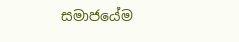සමාජයේම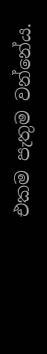එකම පැතුම වන්නේය.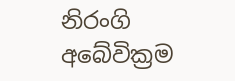නිරංගි අබේවික්‍රම